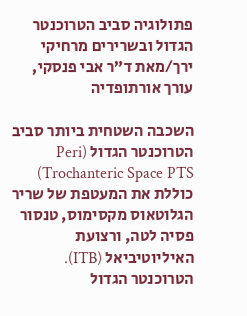פתולוגיה סביב הטרוכנטר הגדול ובשרירים מרחיקי ירך/מאת ד”ר אבי פנסקי, עורך אורתופדיה

השכבה השטחית ביותר סביב הטרוכנטר הגדול (Peri Trochanteric Space PTS) כוללת את המעטפת של שריר הגלוטאוס מקסימוס, טנסור פסיה לטה, ורצועת האיליוטיביאל (ITB). הטרוכנטר הגדול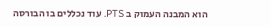הוא המבנה העמוק ב PTS. עוד נכללים בו הבורסה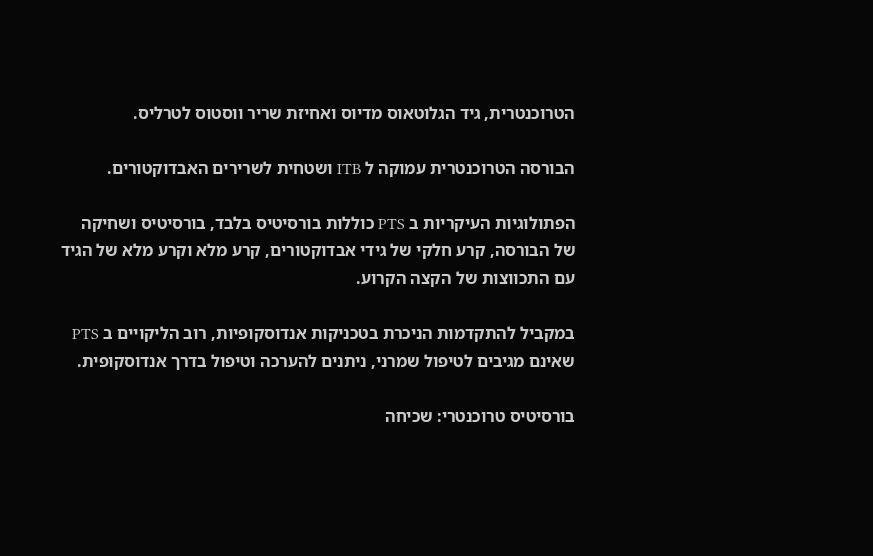הטרוכנטרית, גיד הגלוטאוס מדיוס ואחיזת שריר ווסטוס לטרליס.

הבורסה הטרוכנטרית עמוקה ל ITB ושטחית לשרירים האבדוקטורים.

הפתולוגיות העיקריות ב PTS כוללות בורסיטיס בלבד, בורסיטיס ושחיקה של הבורסה, קרע חלקי של גידי אבדוקטורים, קרע מלא וקרע מלא של הגיד עם התכווצות של הקצה הקרוע.

במקביל להתקדמות הניכרת בטכניקות אנדוסקופיות, רוב הליקויים ב PTS שאינם מגיבים לטיפול שמרני, ניתנים להערכה וטיפול בדרך אנדוסקופית.

בורסיטיס טרוכנטרי: שכיחה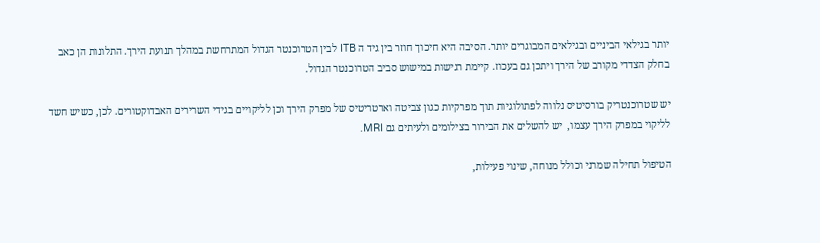יותר בגילאי הביניים ובגילאים המבוגרים יותר. הסיבה היא חיכוך חוזר בין גיד ה ITB לבין הטרוכנטר הגדול המתרחשת במהלך תנועת הירך. התלונות הן כאב בחלק הצדדי מקורב של הירך ויתכן גם בעכוז. קיימת רגישות במישוש סביב הטרוכנטר הגדול.

יש שטרוכנטריק בורסיטיס נלווה לפתולוגיות תוך מפרקיות כגון צביטה וארטריטיס של מפרק הירך וכן לליקויים בגידי השרירים האבדוקטורים. לכן, כשיש חשד לליקוי במפרק הירך עצמו,  יש להשלים את הבירור בצילומים ולעיתים גם MRI.

הטיפול תחילה שמרני וכולל מנוחה, שינוי פעילות,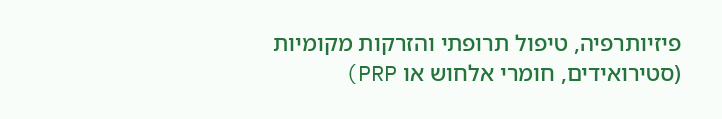פיזיותרפיה, טיפול תרופתי והזרקות מקומיות (סטירואידים, חומרי אלחוש או PRP)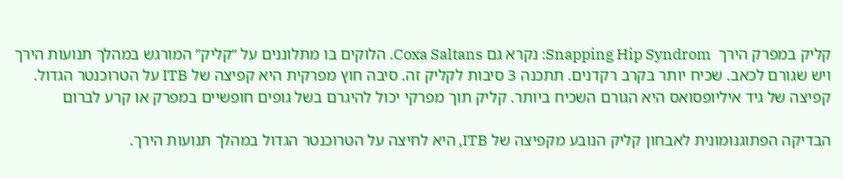קליק במפרק הירך  Snapping Hip Syndrom: נקרא גם Coxa Saltans. הלוקים בו מתלוננים על “קליק” המורגש במהלך תנועות הירך ויש שגורם לכאב. שכיח יותר בקרב רקדנים. תתכנה 3 סיבות לקליק זה. סיבה חוץ מפרקית היא קפיצה של ITB על הטרוכנטר הגדול. קפיצה של גיד איליופסואס היא הגורם השכיח ביותר. קליק תוך מפרקי יכול להיגרם בשל גופים חופשיים במפרק או קרע לברום

הבדיקה הפתוגנומונית לאבחון קליק הנובע מקפיצה של ITB, היא לחיצה על הטרוכנטר הגדול במהלך תנועות הירך.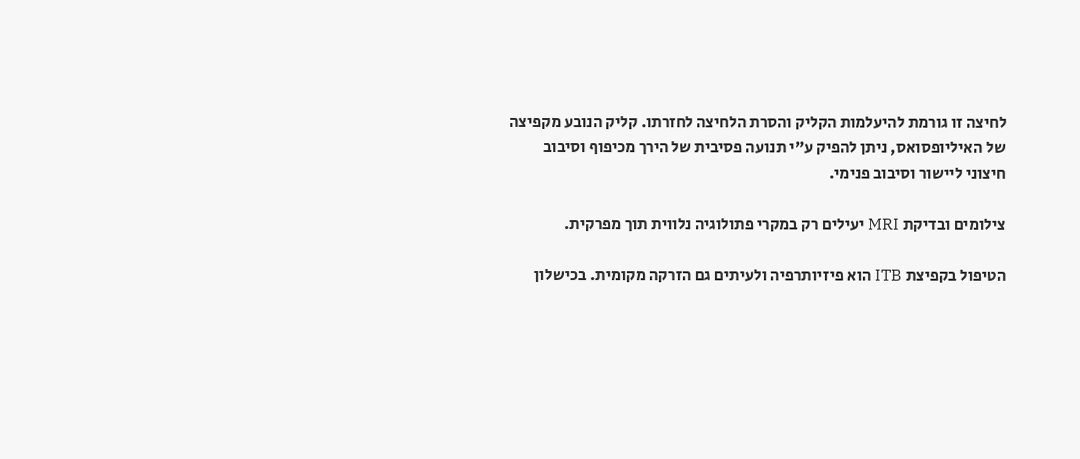לחיצה זו גורמת להיעלמות הקליק והסרת הלחיצה לחזרתו. קליק הנובע מקפיצה של האיליופסואס, ניתן להפיק ע”י תנועה פסיבית של הירך מכיפוף וסיבוב חיצוני ליישור וסיבוב פנימי.

צילומים ובדיקת MRI יעילים רק במקרי פתולוגיה נלווית תוך מפרקית.

הטיפול בקפיצת ITB הוא פיזיותרפיה ולעיתים גם הזרקה מקומית. בכישלון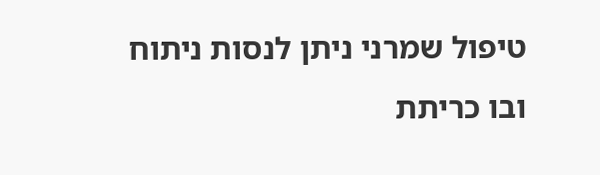טיפול שמרני ניתן לנסות ניתוח ובו כריתת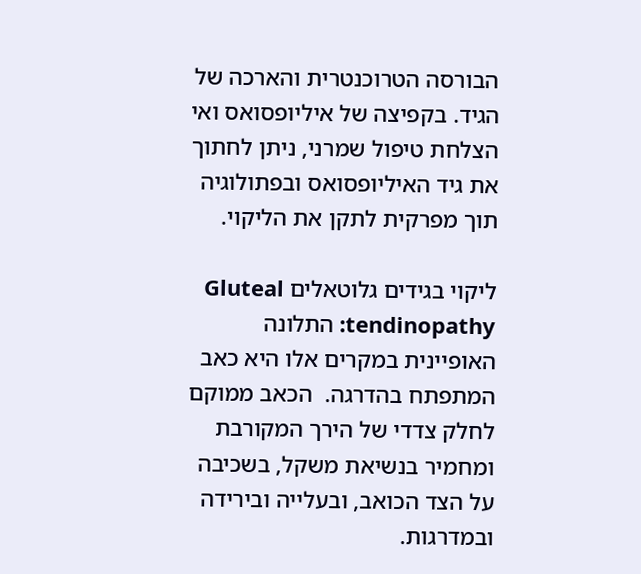הבורסה הטרוכנטרית והארכה של הגיד. בקפיצה של איליופסואס ואי הצלחת טיפול שמרני, ניתן לחתוך את גיד האיליופסואס ובפתולוגיה תוך מפרקית לתקן את הליקוי.

ליקוי בגידים גלוטאלים Gluteal tendinopathy: התלונה האופיינית במקרים אלו היא כאב המתפתח בהדרגה.  הכאב ממוקם לחלק צדדי של הירך המקורבת ומחמיר בנשיאת משקל, בשכיבה על הצד הכואב, ובעלייה ובירידה ובמדרגות.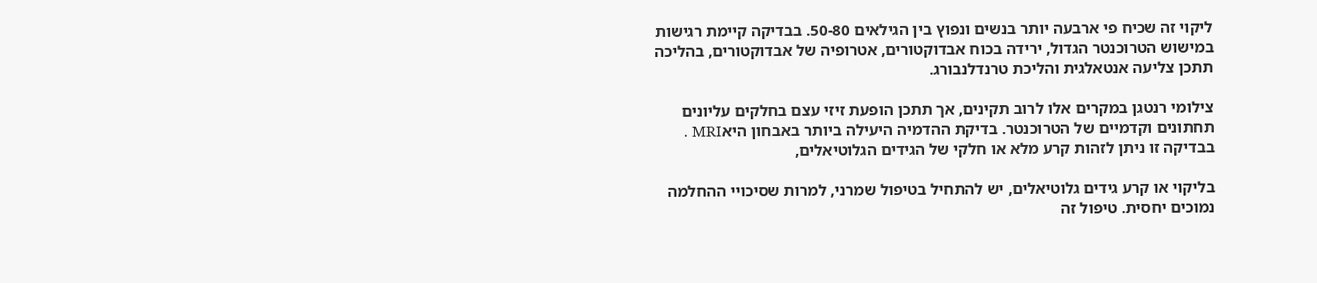ליקוי זה שכיח פי ארבעה יותר בנשים ונפוץ בין הגילאים 50-80. בבדיקה קיימת רגישות במישוש הטרוכנטר הגדול, ירידה בכוח אבדוקטורים, אטרופיה של אבדוקטורים, בהליכה תתכן צליעה אנטאלגית והליכת טרנדלנבורג.

צילומי רנטגן במקרים אלו לרוב תקינים, אך תתכן הופעת זיזי עצם בחלקים עליונים תחתונים וקדמיים של הטרוכנטר. בדיקת ההדמיה היעילה ביותר באבחון היאMRI . בבדיקה זו ניתן לזהות קרע מלא או חלקי של הגידים הגלוטיאלים,

בליקוי או קרע גידים גלוטיאלים, יש להתחיל בטיפול שמרני, למרות שסיכויי ההחלמה נמוכים יחסית. טיפול זה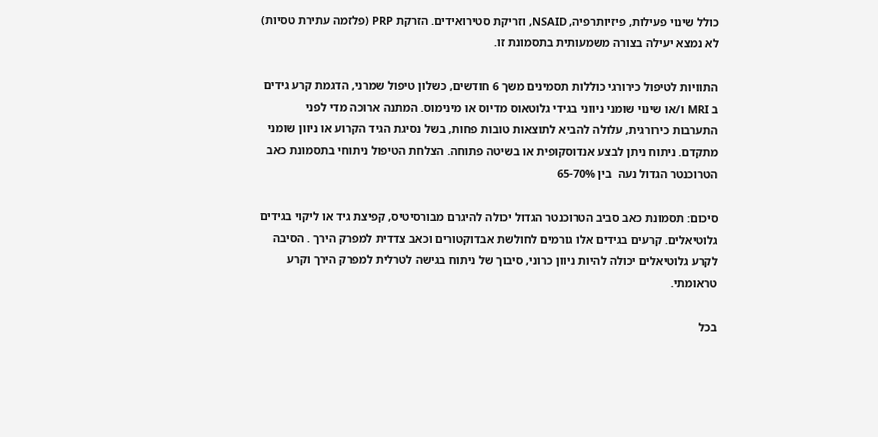כולל שינוי פעילות, פיזיותרפיה, NSAID, וזריקת סטירואידים. הזרקת PRP (פלזמה עתירת טסיות) לא נמצא יעילה בצורה משמעותית בתסמונת זו.

התוויות לטיפול כירורגי כוללות תסמינים משך 6 חודשים, כשלון טיפול שמרני, הדגמת קרע גידים ב MRI ו/או שינוי שומני ניווני בגידי גלוטאוס מדיוס או מינימוס. המתנה ארוכה מדי לפני התערבות כירורגית, עלולה להביא לתוצאות טובות פחות, בשל נסיגת הגיד הקרוע או ניוון שומני מתקדם. ניתוח ניתן לבצע אנדוסקופית או בשיטה פתוחה. הצלחת הטיפול ניתוחי בתסמונת כאב הטרוכנטר הגדול נעה  בין 65-70%

סיכום: תסמונת כאב סביב הטרוכנטר הגדול יכולה להיגרם מבורסיטיס, קפיצת גיד או ליקוי בגידים גלוטיאלים. קרעים בגידים אלו גורמים לחולשת אבדוקטורים וכאב צדדית למפרק הירך . הסיבה לקרע גלוטיאלים יכולה להיות ניוון כרוני, סיבוך של ניתוח בגישה לטרלית למפרק הירך וקרע טראומתי.

בכל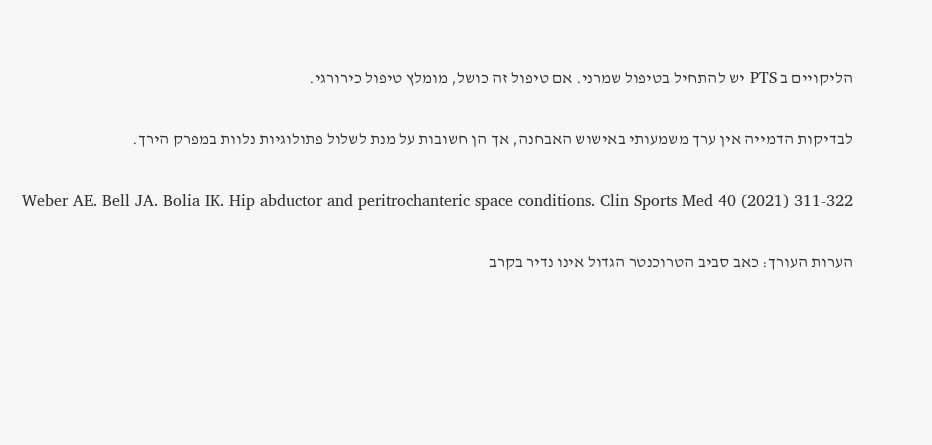הליקויים ב PTS יש להתחיל בטיפול שמרני. אם טיפול זה כושל, מומלץ טיפול כירורגי.

לבדיקות הדמייה אין ערך משמעותי באישוש האבחנה, אך הן חשובות על מנת לשלול פתולוגיות נלוות במפרק הירך.

Weber AE. Bell JA. Bolia IK. Hip abductor and peritrochanteric space conditions. Clin Sports Med 40 (2021) 311-322

הערות העורך: כאב סביב הטרוכנטר הגדול אינו נדיר בקרב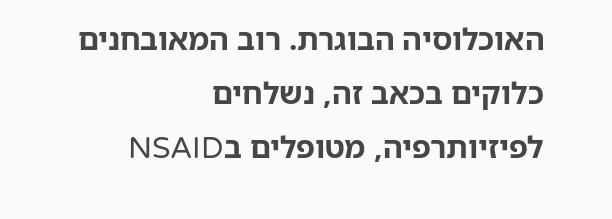האוכלוסיה הבוגרת. רוב המאובחנים כלוקים בכאב זה, נשלחים לפיזיותרפיה, מטופלים בNSAID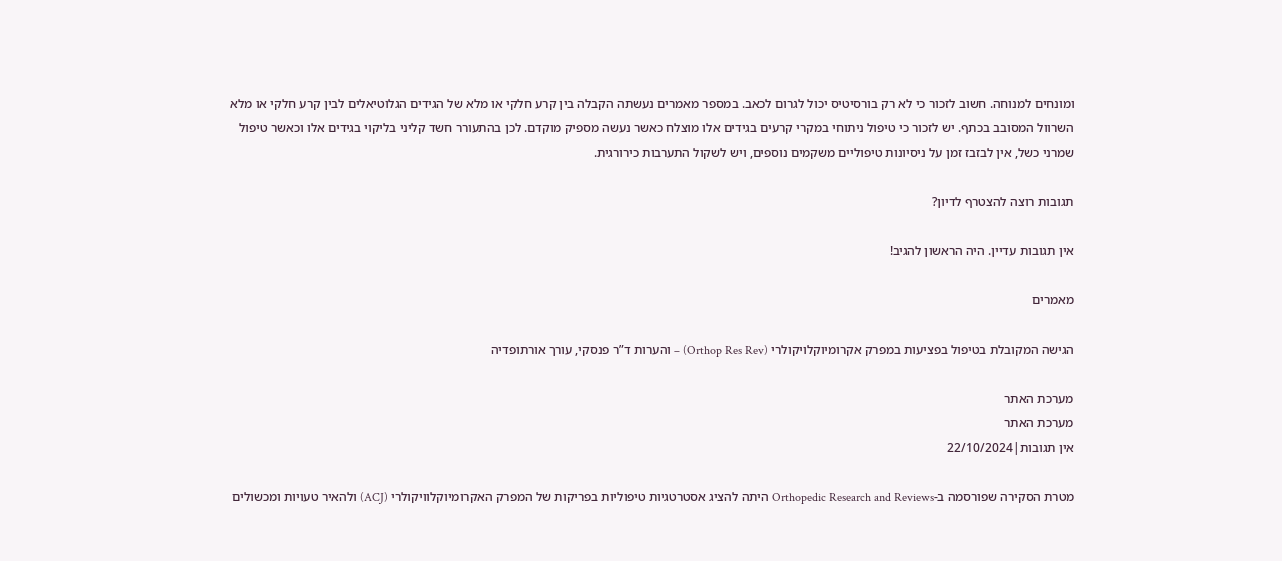ומונחים למנוחה. חשוב לזכור כי לא רק בורסיטיס יכול לגרום לכאב. במספר מאמרים נעשתה הקבלה בין קרע חלקי או מלא של הגידים הגלוטיאלים לבין קרע חלקי או מלא השרוול המסובב בכתף. יש לזכור כי טיפול ניתוחי במקרי קרעים בגידים אלו מוצלח כאשר נעשה מספיק מוקדם. לכן בהתעורר חשד קליני בליקוי בגידים אלו וכאשר טיפול שמרני כשל, אין לבזבז זמן על ניסיונות טיפוליים משקמים נוספים, ויש לשקול התערבות כירורגית.

תגובות רוצה להצטרף לדיון?

אין תגובות עדיין. היה הראשון להגיב!

מאמרים

הגישה המקובלת בטיפול בפציעות במפרק אקרומיוקלויקולרי (Orthop Res Rev) – והערות ד”ר פנסקי, עורך אורתופדיה

מערכת האתר
מערכת האתר
אין תגובות|22/10/2024

מטרת הסקירה שפורסמה ב-Orthopedic Research and Reviews היתה להציג אסטרטגיות טיפוליות בפריקות של המפרק האקרומיוקלוויקולרי (ACJ) ולהאיר טעויות ומכשולים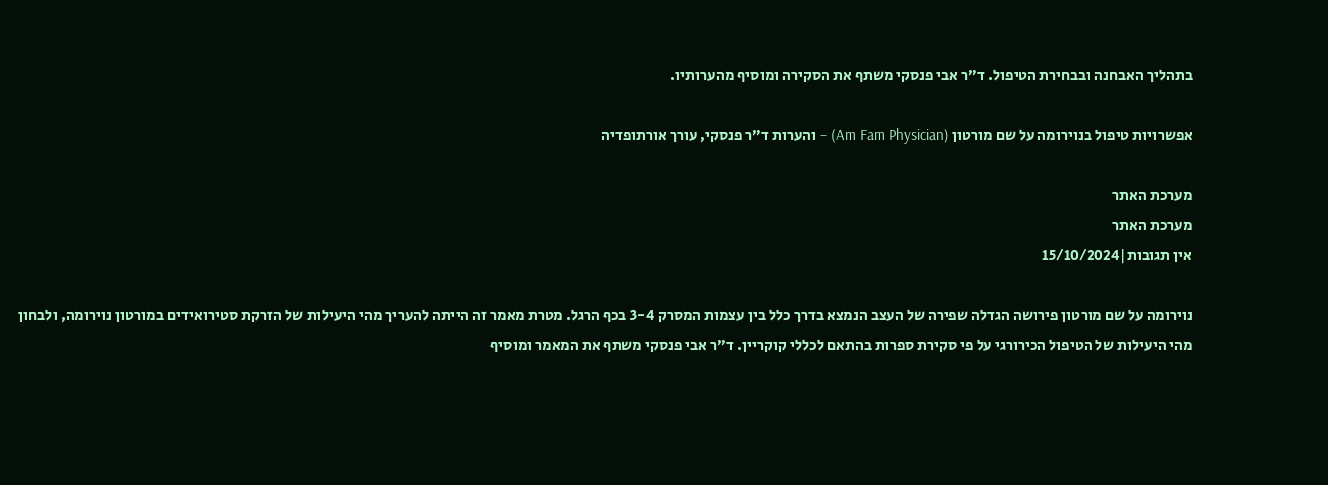בתהליך האבחנה ובבחירת הטיפול. ד”ר אבי פנסקי משתף את הסקירה ומוסיף מהערותיו.

אפשרויות טיפול בנוירומה על שם מורטון (Am Fam Physician) – והערות ד”ר פנסקי, עורך אורתופדיה

מערכת האתר
מערכת האתר
אין תגובות|15/10/2024

נוירומה על שם מורטון פירושה הגדלה שפירה של העצב הנמצא בדרך כלל בין עצמות המסרק 3-4 בכף הרגל. מטרת מאמר זה הייתה להעריך מהי היעילות של הזרקת סטירואידים במורטון נוירומה, ולבחון מהי היעילות של הטיפול הכירורגי על פי סקירת ספרות בהתאם לכללי קוקריין. ד”ר אבי פנסקי משתף את המאמר ומוסיף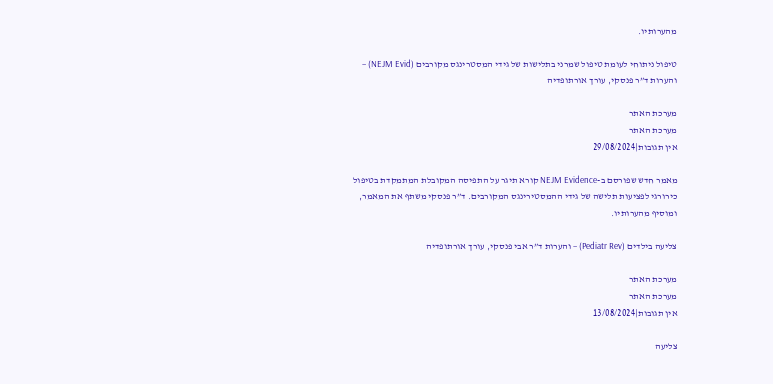מהערותיו.

טיפול ניתוחי לעומת טיפול שמרני בתלישות של גידי המסטרינגס מקורבים (NEJM Evid) – והערות ד”ר פנסקי, עורך אורתופדיה

מערכת האתר
מערכת האתר
אין תגובות|29/08/2024

מאמר חדש שפורסם ב-NEJM Evidence קורא תיגר על התפיסה המקובלת המתמקדת בטיפול כירורגי לפציעות תלישה של גידי ההמסטירינגס המקורבים. ד”ר פנסקי משתף את המאמר, ומוסיף מהערותיו.

צליעה בילדים (Pediatr Rev) – והערות ד”ר אבי פנסקי, עורך אורתופדיה

מערכת האתר
מערכת האתר
אין תגובות|13/08/2024

צליעה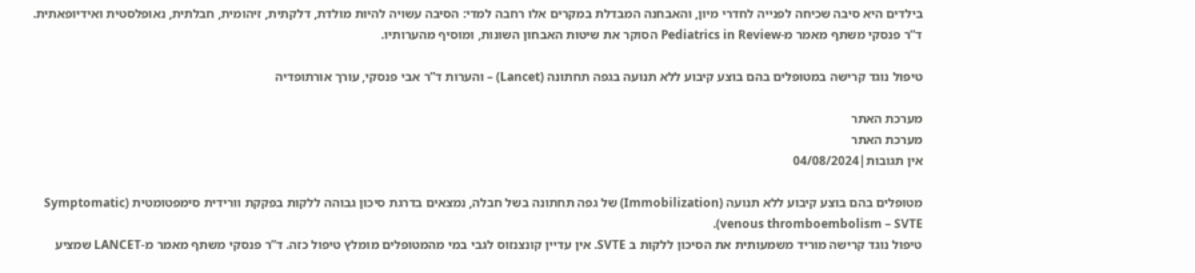בילדים היא סיבה שכיחה לפנייה לחדרי מיון, והאבחנה המבדלת במקרים אלו רחבה למדי: הסיבה עשויה להיות מולדת, דלקתית, זיהומית, חבלתית, נאופלסטית ואידיופאתית. ד”ר פנסקי משתף מאמר מ-Pediatrics in Review הסוקר את שיטות האבחון השונות, ומוסיף מהערותיו.

טיפול נוגד קרישה במטופלים בהם בוצע קיבוע ללא תנועה בגפה תחתונה (Lancet) – והערות ד”ר אבי פנסקי, עורך אורתופדיה

מערכת האתר
מערכת האתר
אין תגובות|04/08/2024

מטופלים בהם בוצע קיבוע ללא תנועה (Immobilization) של גפה תחתונה בשל חבלה, נמצאים בדרגת סיכון גבוהה ללקות בפקקת וורידית סימפטומטית (Symptomatic venous thromboembolism – SVTE).
טיפול נוגד קרישה מוריד משמעותית את הסיכון ללקות ב SVTE. אין עדיין קונצנזוס לגבי במי מהמטופלים מומלץ טיפול כזה. ד”ר פנסקי משתף מאמר מ-LANCET שמציע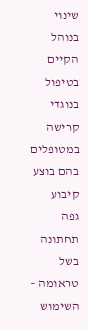שינוי בנוהל הקיים בטיפול בנוגדי קרישה במטופלים בהם בוצע קיבוע  גפה תחתונה בשל טראומה – השימוש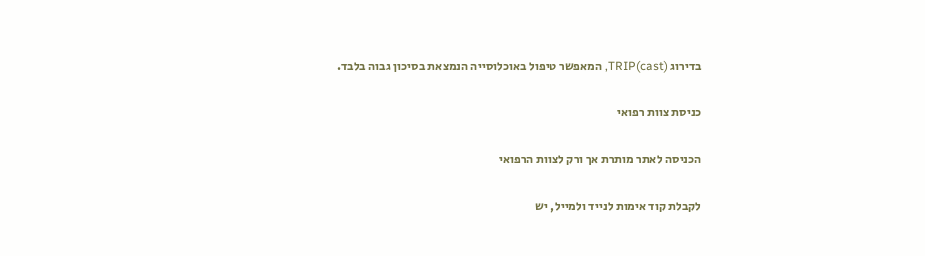בדירוג TRIP(cast), המאפשר טיפול באוכלוסייה הנמצאת בסיכון גבוה בלבד.

כניסת צוות רפואי

הכניסה לאתר מותרת אך ורק לצוות הרפואי

לקבלת קוד אימות לנייד ולמייל, יש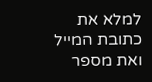למלא את כתובת המייל ואת מספר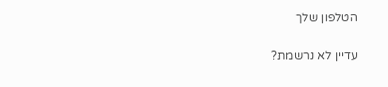הטלפון שלך

עדיין לא נרשמת?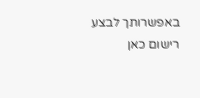באפשרותך לבצע רישום כאן